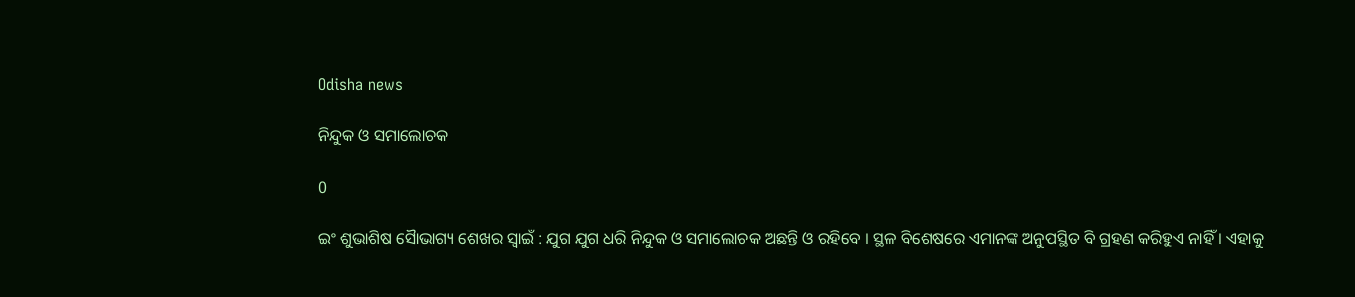Odisha news

ନିନ୍ଦୁକ ଓ ସମାଲୋଚକ

0

ଇଂ ଶୁଭାଶିଷ ସୈାଭାଗ୍ୟ ଶେଖର ସ୍ୱାଇଁ : ଯୁଗ ଯୁଗ ଧରି ନିନ୍ଦୁକ ଓ ସମାଲୋଚକ ଅଛନ୍ତି ଓ ରହିବେ । ସ୍ଥଳ ବିଶେଷରେ ଏମାନଙ୍କ ଅନୁପସ୍ଥିତ ବି ଗ୍ରହଣ କରିହୁଏ ନାହିଁ । ଏହାକୁ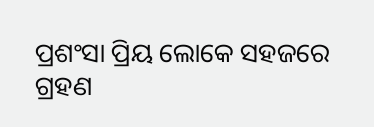ପ୍ରଶଂସା ପ୍ରିୟ ଲୋକେ ସହଜରେ ଗ୍ରହଣ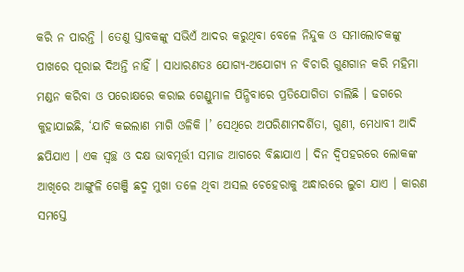କରି ନ ପାରନ୍ତି । ତେଣୁ ସ୍ତାବକଙ୍କୁ ସଭିଏଁ ଆଦର କରୁଥିବା ବେଳେ ନିନ୍ଦୁକ ଓ ସମାଲୋଚକଙ୍କୁ ପାଖରେ ପୂରାଇ ଦିଅନ୍ତି ନାହିଁ । ସାଧାରଣତଃ ଯୋଗ୍ୟ-ଅଯୋଗ୍ୟ ନ ବିଚାରି ଗୁଣଗାନ କରି ମହିମା ମଣ୍ଡନ କରିବା ଓ ପରୋକ୍ଷରେ କରାଇ ଗେଣ୍ଡୁମାଳ ପିନ୍ଧିବାରେ ପ୍ରତିଯୋଗିତା ଚାଲିଛି । ଢଗରେ କୁହାଯାଇଛି, ‘ଯାଚି କଇଲାଣ ମାଗି ଓଳିକି ।’ ସେଥିରେ ଅପରିଣାମଦର୍ଶିତା, ଗୁଣୀ, ମେଧାବୀ ଆଦି ଛପିଯାଏ । ଏକ ସ୍ୱଚ୍ଛ ଓ ଦକ୍ଷ ଭାବମୂର୍ତ୍ତୀ ସମାଜ ଆଗରେ ବିଛାଯାଏ । ଦିନ ଦ୍ୱିପହରରେ ଲୋକଙ୍କ ଆଖିରେ ଆଙ୍ଗୁଳି ଗେଞ୍ଜି ଛଦ୍ମ ମୁଖା ତଳେ ଥିବା ଅସଲ ଚେହେରାକୁ ଅନ୍ଧାରରେ ଲୁଚା ଯାଏ । କାରଣ ସମସ୍ତେ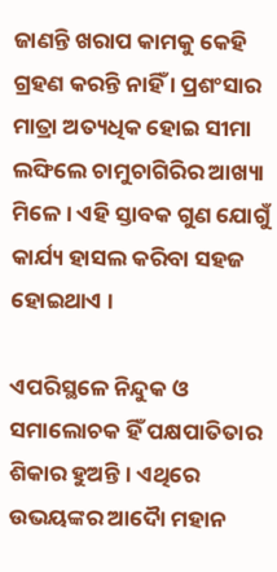ଜାଣନ୍ତି ଖରାପ କାମକୁ କେହି ଗ୍ରହଣ କରନ୍ତି ନାହିଁ । ପ୍ରଶଂସାର ମାତ୍ରା ଅତ୍ୟଧିକ ହୋଇ ସୀମା ଲଙ୍ଘିଲେ ଚାମୁଚାଗିରିର ଆଖ୍ୟା ମିଳେ । ଏହି ସ୍ତାବକ ଗୁଣ ଯୋଗୁଁ କାର୍ଯ୍ୟ ହାସଲ କରିବା ସହଜ ହୋଇଥାଏ ।

ଏପରିସ୍ଥଳେ ନିନ୍ଦୁକ ଓ ସମାଲୋଚକ ହିଁ ପକ୍ଷପାତିତାର ଶିକାର ହୁଅନ୍ତି । ଏଥିରେ ଉଭୟଙ୍କର ଆଦୈା ମହାନ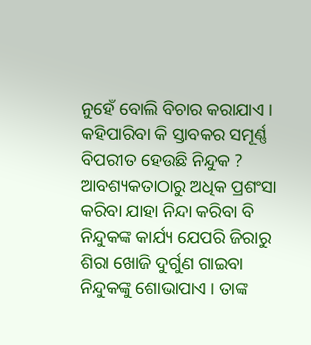ନୁହେଁ ବୋଲି ବିଚାର କରାଯାଏ । କହିପାରିବା କି ସ୍ତାବକର ସମୂର୍ଣ୍ଣ ବିପରୀତ ହେଉଛି ନିନ୍ଦୁକ ? ଆବଶ୍ୟକତାଠାରୁ ଅଧିକ ପ୍ରଶଂସା କରିବା ଯାହା ନିନ୍ଦା କରିବା ବି ନିନ୍ଦୁକଙ୍କ କାର୍ଯ୍ୟ ଯେପରି ଜିରାରୁ ଶିରା ଖୋଜି ଦୁର୍ଗୁଣ ଗାଇବା ନିନ୍ଦୁକଙ୍କୁ ଶୋଭାପାଏ । ତାଙ୍କ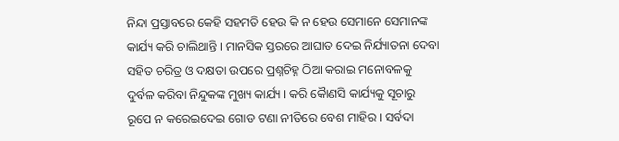ନିନ୍ଦା ପ୍ରସ୍ତାବରେ କେହି ସହମତି ହେଉ କି ନ ହେଉ ସେମାନେ ସେମାନଙ୍କ କାର୍ଯ୍ୟ କରି ଚାଲିଥାନ୍ତି । ମାନସିକ ସ୍ତରରେ ଆଘାତ ଦେଇ ନିର୍ଯ୍ୟାତନା ଦେବା ସହିତ ଚରିତ୍ର ଓ ଦକ୍ଷତା ଉପରେ ପ୍ରଶ୍ନଚିହ୍ନ ଠିଆ କରାଇ ମନୋବଳକୁ ଦୁର୍ବଳ କରିବା ନିନ୍ଦୁକଙ୍କ ମୁଖ୍ୟ କାର୍ଯ୍ୟ । କରି କୈାଣସି କାର୍ଯ୍ୟକୁ ସୂଚାରୁ ରୂପେ ନ କରେଇଦେଇ ଗୋଡ ଟଣା ନୀତିରେ ବେଶ ମାହିର । ସର୍ବଦା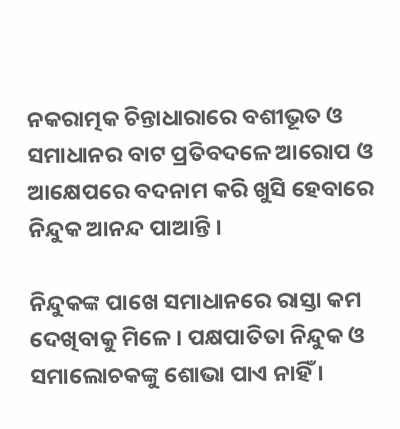ନକରାତ୍ମକ ଚିନ୍ତାଧାରାରେ ବଶୀଭୂତ ଓ ସମାଧାନର ବାଟ ପ୍ରତିବଦଳେ ଆରୋପ ଓ ଆକ୍ଷେପରେ ବଦନାମ କରି ଖୁସି ହେବାରେ ନିନ୍ଦୁକ ଆନନ୍ଦ ପାଆନ୍ତି ।

ନିନ୍ଦୁକଙ୍କ ପାଖେ ସମାଧାନରେ ରାସ୍ତା କମ ଦେଖିବାକୁ ମିଳେ । ପକ୍ଷପାତିତା ନିନ୍ଦୁକ ଓ ସମାଲୋଚକଙ୍କୁ ଶୋଭା ପାଏ ନାହିଁ ।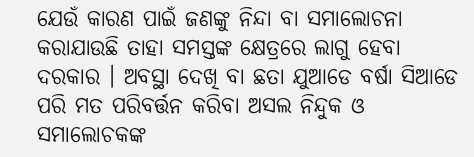ଯେଉଁ କାରଣ ପାଇଁ ଜଣଙ୍କୁ ନିନ୍ଦା ବା ସମାଲୋଚନା କରାଯାଉଛି ତାହା ସମସ୍ତଙ୍କ କ୍ଷେତ୍ରରେ ଲାଗୁ ହେବା ଦରକାର । ଅବସ୍ଥା ଦେଖି ବା ଛତା ଯୁଆଡେ ବର୍ଷା ସିଆଡେ ପରି ମତ ପରିବର୍ତ୍ତନ କରିବା ଅସଲ ନିନ୍ଦୁକ ଓ ସମାଲୋଚକଙ୍କ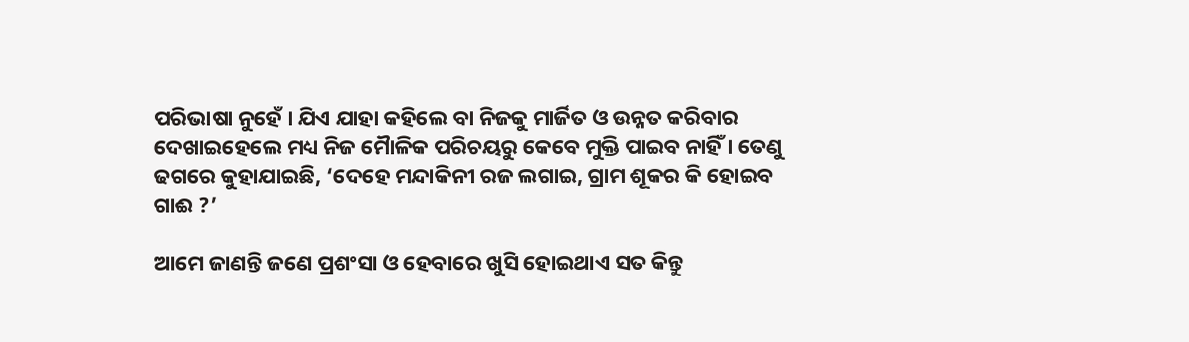ପରିଭାଷା ନୁହେଁ । ଯିଏ ଯାହା କହିଲେ ବା ନିଜକୁ ମାର୍ଜିତ ଓ ଉନ୍ନତ କରିବାର ଦେଖାଇହେଲେ ମଧ୍ୟ ନିଜ ମୈାଳିକ ପରିଚୟରୁ କେବେ ମୁକ୍ତି ପାଇବ ନାହିଁ । ତେଣୁ ଢଗରେ କୁହାଯାଇଛି, ‘ଦେହେ ମନ୍ଦାକିନୀ ରଜ ଲଗାଇ, ଗ୍ରାମ ଶୂକର କି ହୋଇବ ଗାଈ ?’

ଆମେ ଜାଣନ୍ତି ଜଣେ ପ୍ରଶଂସା ଓ ହେବାରେ ଖୁସି ହୋଇଥାଏ ସତ କିନ୍ତୁ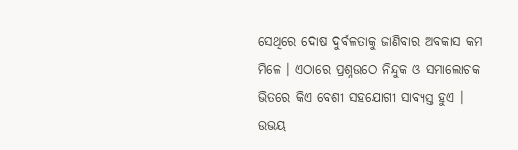ସେଥିରେ ଦୋଷ ଦୁର୍ବଳତାକୁ ଜାଣିବାର ଅବକାସ କମ ମିଳେ । ଏଠାରେ ପ୍ରଶ୍ନଉଠେ ନିନ୍ଦୁକ ଓ ସମାଲୋଚକ ଭିତରେ କିଏ ବେଶୀ ସହଯୋଗୀ ସାବ୍ୟସ୍ତ ହୁଏ । ଉଭୟ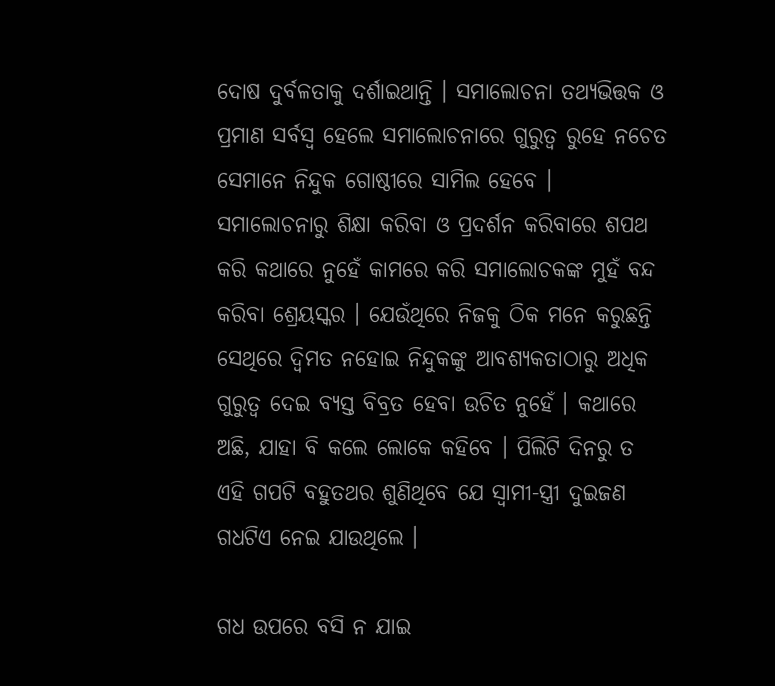ଦୋଷ ଦୁର୍ବଳତାକୁ ଦର୍ଶାଇଥାନ୍ତି । ସମାଲୋଚନା ତଥ୍ୟଭିତ୍ତକ ଓ ପ୍ରମାଣ ସର୍ବସ୍ୱ ହେଲେ ସମାଲୋଚନାରେ ଗୁରୁତ୍ୱ ରୁହେ ନଚେତ ସେମାନେ ନିନ୍ଦୁକ ଗୋଷ୍ଠୀରେ ସାମିଲ ହେବେ । ସମାଲୋଚନାରୁ ଶିକ୍ଷା କରିବା ଓ ପ୍ରଦର୍ଶନ କରିବାରେ ଶପଥ କରି କଥାରେ ନୁହେଁ କାମରେ କରି ସମାଲୋଚକଙ୍କ ମୁହଁ ବନ୍ଦ କରିବା ଶ୍ରେୟସ୍କର । ଯେଉଁଥିରେ ନିଜକୁ ଠିକ ମନେ କରୁଛନ୍ତି ସେଥିରେ ଦ୍ୱିମତ ନହୋଇ ନିନ୍ଦୁକଙ୍କୁ ଆବଶ୍ୟକତାଠାରୁ ଅଧିକ ଗୁରୁତ୍ୱ ଦେଇ ବ୍ୟସ୍ତ ବିବ୍ରତ ହେବା ଉଚିତ ନୁହେଁ । କଥାରେ ଅଛି, ଯାହା ବି କଲେ ଲୋକେ କହିବେ । ପିଲିଟି ଦିନରୁ ତ ଏହି ଗପଟି ବହୁତଥର ଶୁଣିଥିବେ ଯେ ସ୍ୱାମୀ-ସ୍ତ୍ରୀ ଦୁଇଜଣ ଗଧଟିଏ ନେଇ ଯାଉଥିଲେ ।

ଗଧ ଉପରେ ବସି ନ ଯାଇ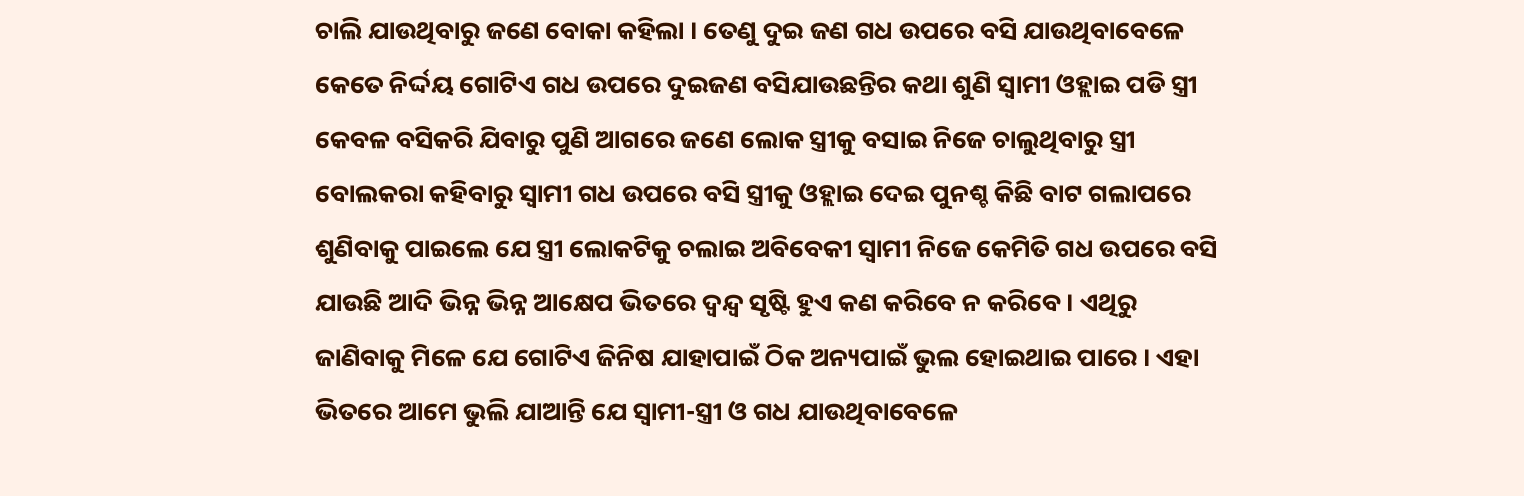ଚାଲି ଯାଉଥିବାରୁ ଜଣେ ବୋକା କହିଲା । ତେଣୁ ଦୁଇ ଜଣ ଗଧ ଉପରେ ବସି ଯାଉଥିବାବେଳେ କେତେ ନିର୍ଦ୍ଦୟ ଗୋଟିଏ ଗଧ ଉପରେ ଦୁଇଜଣ ବସିଯାଉଛନ୍ତିର କଥା ଶୁଣି ସ୍ୱାମୀ ଓହ୍ଲାଇ ପଡି ସ୍ତ୍ରୀ କେବଳ ବସିକରି ଯିବାରୁ ପୁଣି ଆଗରେ ଜଣେ ଲୋକ ସ୍ତ୍ରୀକୁ ବସାଇ ନିଜେ ଚାଲୁଥିବାରୁ ସ୍ତ୍ରୀ ବୋଲକରା କହିବାରୁ ସ୍ୱାମୀ ଗଧ ଉପରେ ବସି ସ୍ତ୍ରୀକୁ ଓହ୍ଲାଇ ଦେଇ ପୁନଶ୍ଚ କିଛି ବାଟ ଗଲାପରେ ଶୁଣିବାକୁ ପାଇଲେ ଯେ ସ୍ତ୍ରୀ ଲୋକଟିକୁ ଚଲାଇ ଅବିବେକୀ ସ୍ୱାମୀ ନିଜେ କେମିତି ଗଧ ଉପରେ ବସି ଯାଉଛି ଆଦି ଭିନ୍ନ ଭିନ୍ନ ଆକ୍ଷେପ ଭିତରେ ଦ୍ୱନ୍ଦ୍ୱ ସୃଷ୍ଟି ହୁଏ କଣ କରିବେ ନ କରିବେ । ଏଥିରୁ ଜାଣିବାକୁ ମିଳେ ଯେ ଗୋଟିଏ ଜିନିଷ ଯାହାପାଇଁ ଠିକ ଅନ୍ୟପାଇଁ ଭୁଲ ହୋଇଥାଇ ପାରେ । ଏହା ଭିତରେ ଆମେ ଭୁଲି ଯାଆନ୍ତି ଯେ ସ୍ୱାମୀ-ସ୍ତ୍ରୀ ଓ ଗଧ ଯାଉଥିବାବେଳେ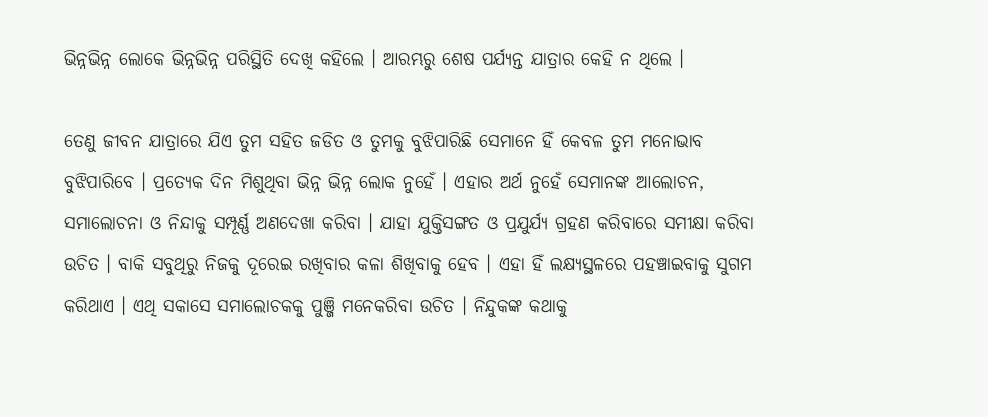ଭିନ୍ନଭିନ୍ନ ଲୋକେ ଭିନ୍ନଭିନ୍ନ ପରିସ୍ଥିତି ଦେଖି କହିଲେ । ଆରମ୍ଭରୁ ଶେଷ ପର୍ଯ୍ୟନ୍ତ ଯାତ୍ରାର କେହି ନ ଥିଲେ ।

ତେଣୁ ଜୀବନ ଯାତ୍ରାରେ ଯିଏ ତୁମ ସହିତ ଜଡିତ ଓ ତୁମକୁ ବୁଝିପାରିଛି ସେମାନେ ହିଁ କେବଳ ତୁମ ମନୋଭାବ ବୁଝିପାରିବେ । ପ୍ରତ୍ୟେକ ଦିନ ମିଶୁଥିବା ଭିନ୍ନ ଭିନ୍ନ ଲୋକ ନୁହେଁ । ଏହାର ଅର୍ଥ ନୁହେଁ ସେମାନଙ୍କ ଆଲୋଚନ, ସମାଲୋଚନା ଓ ନିନ୍ଦାକୁ ସମ୍ପୂର୍ଣ୍ଣ ଅଣଦେଖା କରିବା । ଯାହା ଯୁକ୍ତିସଙ୍ଗତ ଓ ପ୍ରଯୁର୍ଯ୍ୟ ଗ୍ରହଣ କରିବାରେ ସମୀକ୍ଷା କରିବା ଉଚିତ । ବାକି ସବୁଥିରୁ ନିଜକୁ ଦୂରେଇ ରଖିବାର କଳା ଶିଖିବାକୁ ହେବ । ଏହା ହିଁ ଲକ୍ଷ୍ୟସ୍ଥଳରେ ପହଞ୍ଚାଇବାକୁ ସୁଗମ କରିଥାଏ । ଏଥି ସକାସେ ସମାଲୋଚକକୁ ପୁଞ୍ଜି ମନେକରିବା ଉଚିତ । ନିନ୍ଦୁକଙ୍କ କଥାକୁ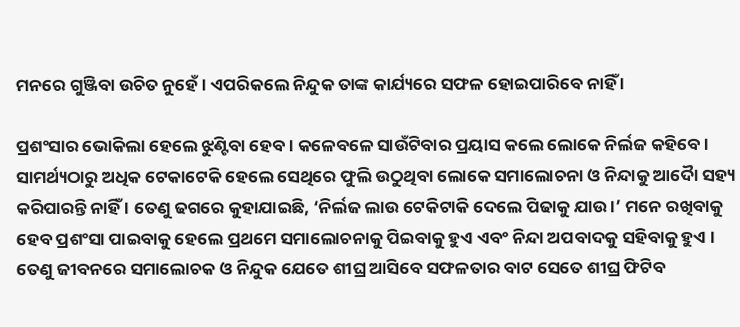ମନରେ ଗୁଞ୍ଜିବା ଉଚିତ ନୁହେଁ । ଏପରିକଲେ ନିନ୍ଦୁକ ତାଙ୍କ କାର୍ଯ୍ୟରେ ସଫଳ ହୋଇପାରିବେ ନାହିଁ ।

ପ୍ରଶଂସାର ଭୋକିଲା ହେଲେ ଝୁଣ୍ଟିବା ହେବ । କଳେବଳେ ସାଉଁଟିବାର ପ୍ରୟାସ କଲେ ଲୋକେ ନିର୍ଲଜ କହିବେ । ସାମର୍ଥ୍ୟଠାରୁ ଅଧିକ ଟେକାଟେକି ହେଲେ ସେଥିରେ ଫୁଲି ଉଠୁଥିବା ଲୋକେ ସମାଲୋଚନା ଓ ନିନ୍ଦାକୁ ଆଦୈା ସହ୍ୟ କରିପାରନ୍ତି ନାହିଁ । ତେଣୁ ଢଗରେ କୁହାଯାଇଛି, ‘ନିର୍ଲଜ ଲାଉ ଟେକିଟାକି ଦେଲେ ପିଢାକୁ ଯାଉ ।’ ମନେ ରଖିବାକୁ ହେବ ପ୍ରଶଂସା ପାଇବାକୁ ହେଲେ ପ୍ରଥମେ ସମାଲୋଚନାକୁ ପିଇବାକୁ ହୁଏ ଏବଂ ନିନ୍ଦା ଅପବାଦକୁ ସହିବାକୁ ହୁଏ । ତେଣୁ ଜୀବନରେ ସମାଲୋଚକ ଓ ନିନ୍ଦୁକ ଯେତେ ଶୀଘ୍ର ଆସିବେ ସଫଳତାର ବାଟ ସେତେ ଶୀଘ୍ର ଫିଟିବ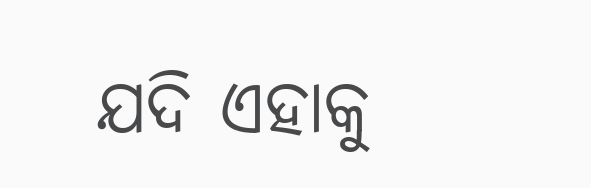ଯଦି ଏହାକୁ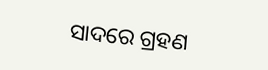ସାଦରେ ଗ୍ରହଣ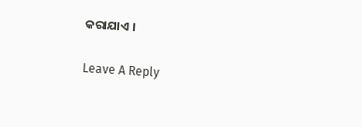କରାଯାଏ ।

Leave A Reply